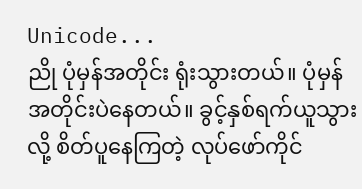Unicode...
ညို ပုံမှန်အတိုင်း ရုံးသွားတယ်။ ပုံမှန်အတိုင်းပဲနေတယ်။ ခွင့်နှစ်ရက်ယူသွားလို့ စိတ်ပူနေကြတဲ့ လုပ်ဖော်ကိုင်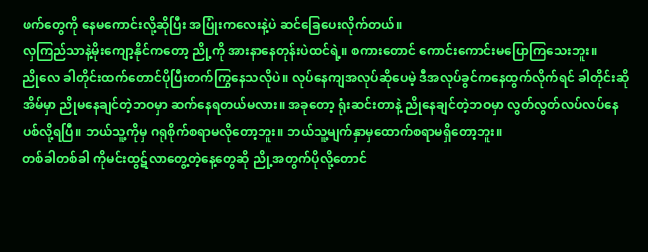ဖက်တွေကို နေမကောင်းလို့ဆိုပြီး အပြုံးကလေးနဲ့ပဲ ဆင်ခြေပေးလိုက်တယ်။
လှကြည်သာနဲ့မိုးကျော့နိုင်ကတော့ ညို့ကို အားနာနေတုန်းပဲထင်ရဲ့။ စကားတောင် ကောင်းကောင်းမပြောကြသေးဘူး။
ညိုလေ ခါတိုင်းထက်တောင်ပိုပြီးတက်ကြွနေသလိုပဲ။ လုပ်နေကျအလုပ်ဆိုပေမဲ့ ဒီအလုပ်ခွင်ကနေထွက်လိုက်ရင် ခါတိုင်းဆို အိမ်မှာ ညိုမနေချင်တဲ့ဘဝမှာ ဆက်နေရတယ်မလား။ အခုတော့ ရုံးဆင်းတာနဲ့ ညိုနေချင်တဲ့ဘဝမှာ လွတ်လွတ်လပ်လပ်နေပစ်လို့ရပြီ။ ဘယ်သူ့ကိုမှ ဂရုစိုက်စရာမလိုတော့ဘူး။ ဘယ်သူ့မျက်နှာမှထောက်စရာမရှိတော့ဘူး။
တစ်ခါတစ်ခါ ကိုမင်းထွဋ်လာတွေ့တဲ့နေ့တွေဆို ညို့အတွက်ပိုလို့တောင်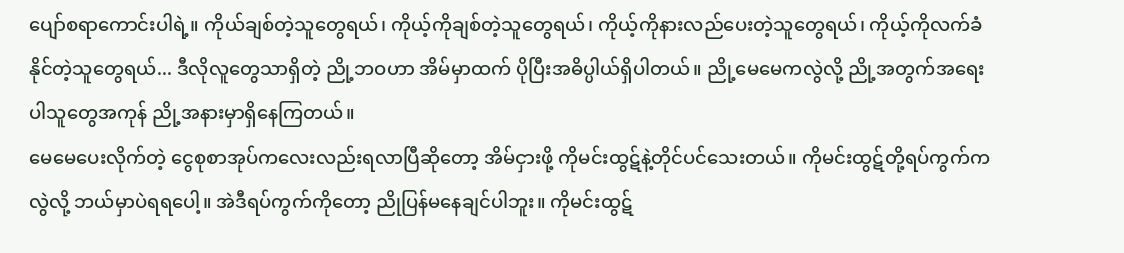ပျော်စရာကောင်းပါရဲ့။ ကိုယ်ချစ်တဲ့သူတွေရယ်၊ ကိုယ့်ကိုချစ်တဲ့သူတွေရယ်၊ ကိုယ့်ကိုနားလည်ပေးတဲ့သူတွေရယ်၊ ကိုယ့်ကိုလက်ခံနိုင်တဲ့သူတွေရယ်... ဒီလိုလူတွေသာရှိတဲ့ ညို့ဘဝဟာ အိမ်မှာထက် ပိုပြီးအဓိပ္ပါယ်ရှိပါတယ်။ ညို့မေမေကလွဲလို့ ညို့အတွက်အရေးပါသူတွေအကုန် ညို့အနားမှာရှိနေကြတယ်။
မေမေပေးလိုက်တဲ့ ငွေစုစာအုပ်ကလေးလည်းရလာပြီဆိုတော့ အိမ်ငှားဖို့ ကိုမင်းထွဋ်နဲ့တိုင်ပင်သေးတယ်။ ကိုမင်းထွဋ်တို့ရပ်ကွက်ကလွဲလို့ ဘယ်မှာပဲရရပေါ့။ အဲဒီရပ်ကွက်ကိုတော့ ညိုပြန်မနေချင်ပါဘူး။ ကိုမင်းထွဋ်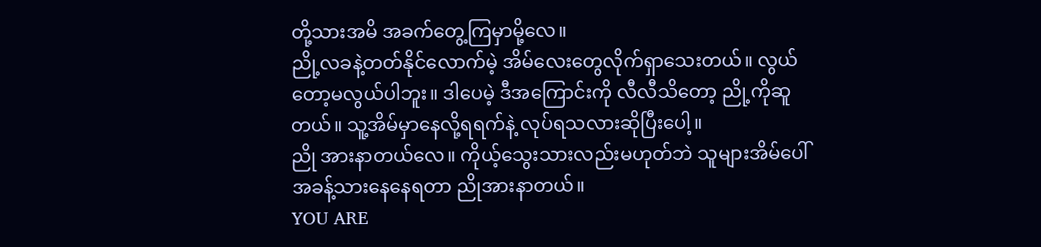တို့သားအမိ အခက်တွေ့ကြမှာမို့လေ။
ညို့လခနဲ့တတ်နိုင်လောက်မဲ့ အိမ်လေးတွေလိုက်ရှာသေးတယ်။ လွယ်တော့မလွယ်ပါဘူး။ ဒါပေမဲ့ ဒီအကြောင်းကို လီလီသိတော့ ညို့ကိုဆူတယ်။ သူ့အိမ်မှာနေလို့ရရက်နဲ့ လုပ်ရသလားဆိုပြီးပေါ့။
ညို အားနာတယ်လေ။ ကိုယ့်သွေးသားလည်းမဟုတ်ဘဲ သူများအိမ်ပေါ် အခန့်သားနေနေရတာ ညိုအားနာတယ်။
YOU ARE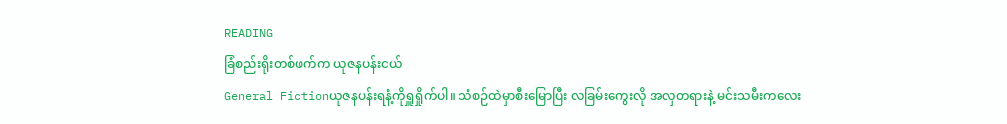READING
ခြံစည်းရိုးတစ်ဖက်က ယုဇနပန်းငယ်
General Fictionယုဇနပန်းရနံ့ကိုရှူရှိုက်ပါ။ သံစဉ်ထဲမှာစီးမြောပြီး လခြမ်းကွေးလို အလှတရားနဲ့ မင်းသမီးကလေး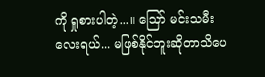ကို ရှုစားပါတဲ့...။ ဪ မင်းသမီးလေးရယ်... မဖြစ်နိုင်ဘူးဆိုတာသိပေ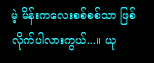မဲ့ မိန်းကလေးစစ်စစ်သာ ဖြစ်လိုက်ပါလားကွယ်...။ ယု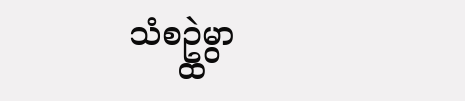သံစဥ္ထဲမွာ